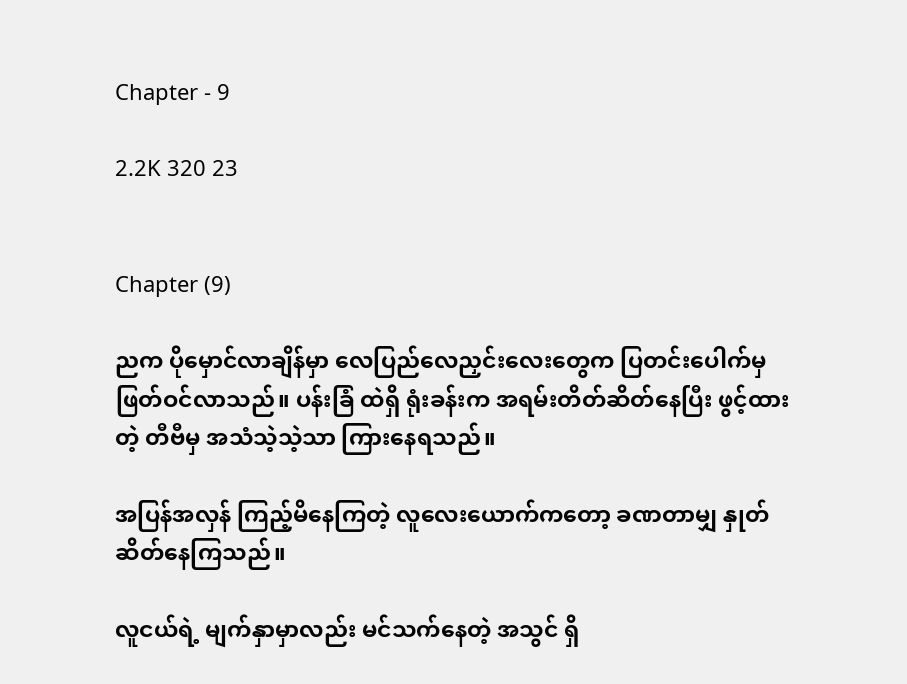Chapter - 9

2.2K 320 23


Chapter (9)

ညက ပိုမှောင်လာချိန်မှာ လေပြည်လေညှင်းလေးတွေက ပြတင်းပေါက်မှ ဖြတ်ဝင်လာသည်။ ပန်းခြံ ထဲရှိ ရုံးခန်းက အရမ်းတိတ်ဆိတ်နေပြီး ဖွင့်ထားတဲ့ တီဗီမှ အသံသဲ့သဲ့သာ ကြားနေရသည်။

အပြန်အလှန် ကြည့်မိနေကြတဲ့ လူလေးယောက်ကတော့ ခဏတာမျှ နှုတ်ဆိတ်နေကြသည်။

လူငယ်ရဲ့ မျက်နှာမှာလည်း မင်သက်နေတဲ့ အသွင် ရှိ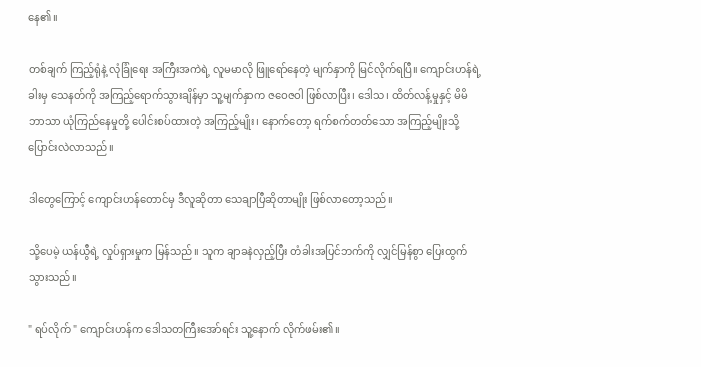နေ၏။

တစ်ချက် ကြည့်ရုံနဲ့ လုံခြုံရေး အကြီးအကဲရဲ့ လူမမာလို ဖြူရော်နေတဲ့ မျက်နှာကို မြင်လိုက်ရပြီ။ ကျောင်းဟန်ရဲ့ ခါးမှ သေနတ်ကို အကြည့်ရောက်သွားချိန်မှာ သူ့မျက်နှာက ဇဝေဇဝါ ဖြစ်လာပြီး၊ ဒေါသ၊ ထိတ်လန့်မှုနှင့် မိမိဘာသာ ယုံကြည်နေမှုတို့ ပေါင်းစပ်ထားတဲ့ အကြည့်မျိုး၊ နောက်တော့ ရက်စက်တတ်သော အကြည့်မျိုးသို့ ပြောင်းလဲလာသည်။

ဒါတွေကြောင့် ကျောင်းဟန်တောင်မှ ဒီလူဆိုတာ သေချာပြီဆိုတာမျိုး ဖြစ်လာတော့သည်။

သို့ပေမဲ့ ယန်ယွီရဲ့ လှုပ်ရှားမှုက မြန်သည်။ သူက ချာခနဲလှည့်ပြီး တံခါးအပြင်ဘက်ကို လျှင်မြန်စွာ ပြေးထွက်သွားသည်။

" ရပ်လိုက် " ကျောင်းဟန်က ဒေါသတကြီးအော်ရင်း သူ့နောက် လိုက်ဖမ်း၏။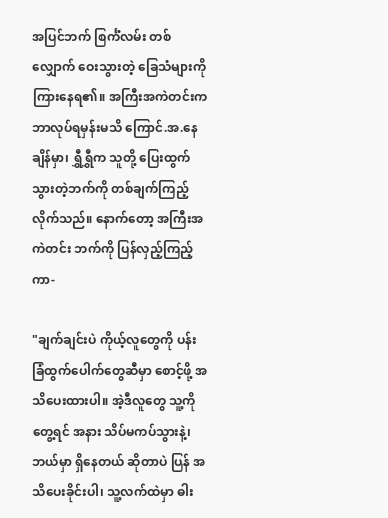အပြင်ဘက် စြင်္ကံလမ်း တစ်လျှောက် ဝေးသွားတဲ့ ခြေသံများကို ကြားနေရ၏။ အကြီးအကဲတင်းက ဘာလုပ်ရမှန်းမသိ ကြောင်.အ.နေချိန်မှာ၊ ရွှီရွှီက သူတို့ ပြေးထွက်သွားတဲ့ဘက်ကို တစ်ချက်ကြည့်လိုက်သည်။ နောက်တော့ အကြီးအကဲတင်း ဘက်ကို ပြန်လှည့်ကြည့်ကာ-

"ချက်ချင်းပဲ ကိုယ့်လူတွေကို ပန်းခြံထွက်ပေါက်တွေဆီမှာ စောင့်ဖို့ အသိပေးထားပါ။ အဲ့ဒီလူတွေ သူ့ကို တွေ့ရင် အနား သိပ်မကပ်သွားနဲ့၊ ဘယ်မှာ ရှိနေတယ် ဆိုတာပဲ ပြန် အသိပေးခိုင်းပါ၊ သူ့လက်ထဲမှာ ဓါး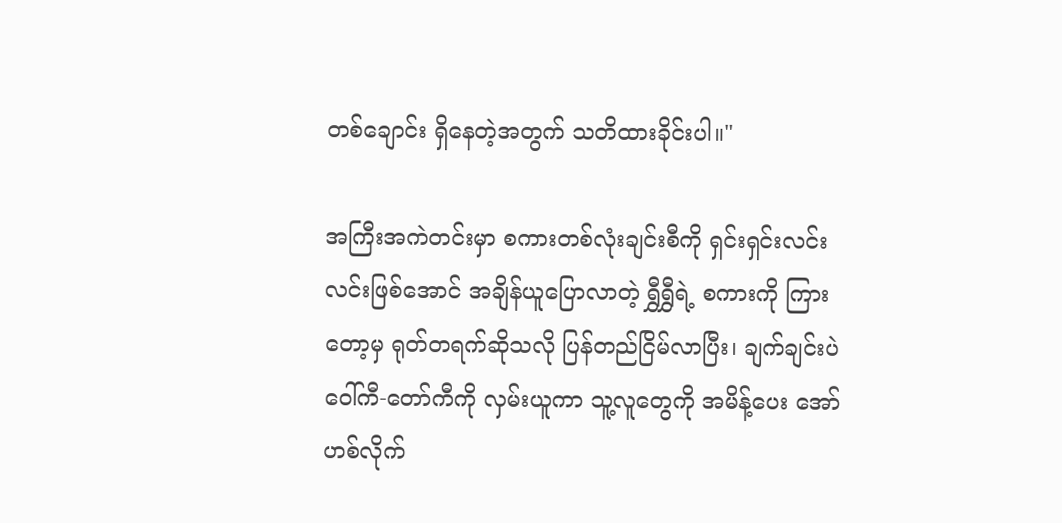တစ်ချောင်း ရှိနေတဲ့အတွက် သတိထားခိုင်းပါ။"

အကြီးအကဲတင်းမှာ စကားတစ်လုံးချင်းစီကို ရှင်းရှင်းလင်းလင်းဖြစ်အောင် အချိန်ယူပြောလာတဲ့ ရွှီရွှီရဲ့ စကားကို ကြားတော့မှ ရုတ်တရက်ဆိုသလို ပြန်တည်ငြိမ်လာပြီး၊ ချက်ချင်းပဲ ဝေါ်ကီ-တော်ကီကို လှမ်းယူကာ သူ့လူတွေကို အမိန့်ပေး အော်ဟစ်လိုက်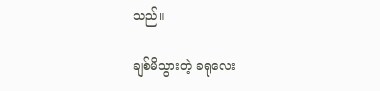သည်။

ချစ်မိသွားတဲ့ ခရုလေး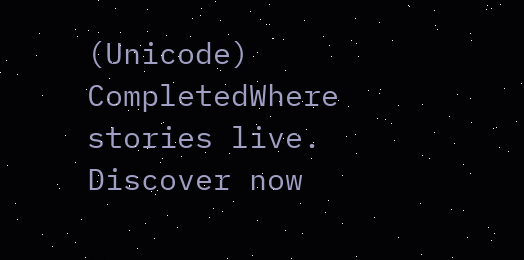(Unicode) CompletedWhere stories live. Discover now